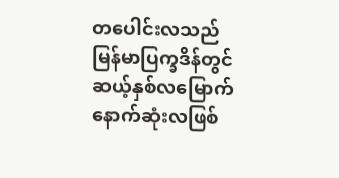တပေါင်းလသည် မြန်မာပြက္ခဒိန်တွင် ဆယ့်နှစ်လမြောက် နောက်ဆုံးလဖြစ်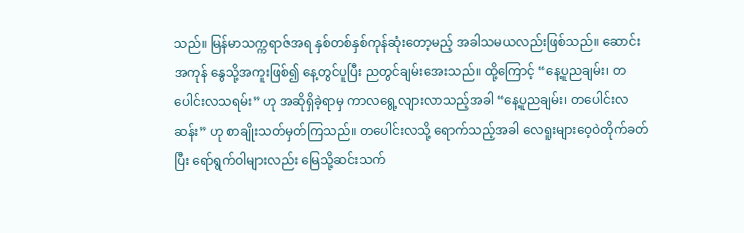သည်။ မြန်မာသက္ကရာဇ်အရ နှစ်တစ်နှစ်ကုန်ဆုံးတော့မည့် အခါသမယလည်းဖြစ်သည်။ ဆောင်းအကုန် နွေသို့အကူးဖြစ်၍ နေ့တွင်ပူပြီး ညတွင်ချမ်းအေးသည်။ ထို့ကြောင့် “နေ့ပူညချမ်း၊ တပေါင်းလသရမ်း” ဟု အဆိုရှိခဲ့ရာမှ ကာလရွေ့လျားလာသည့်အခါ “နေ့ပူညချမ်း၊ တပေါင်းလဆန်း” ဟု စာချိုးသတ်မှတ်ကြသည်။ တပေါင်းလသို့ ရောက်သည့်အခါ လေရူးများဝေ့ဝဲတိုက်ခတ်ပြီး ရော်ရွက်ဝါများလည်း မြေသို့ဆင်းသက်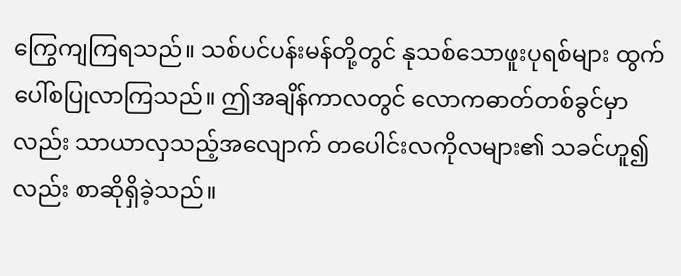ကြွေကျကြရသည်။ သစ်ပင်ပန်းမန်တို့တွင် နုသစ်သောဖူးပုရစ်များ ထွက်ပေါ်စပြုလာကြသည်။ ဤအချိန်ကာလတွင် လောကဓာတ်တစ်ခွင်မှာလည်း သာယာလှသည့်အလျောက် တပေါင်းလကိုလများ၏ သခင်ဟူ၍လည်း စာဆိုရှိခဲ့သည်။